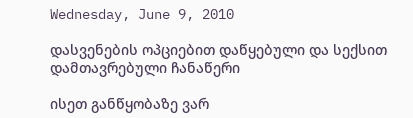Wednesday, June 9, 2010

დასვენების ოპციებით დაწყებული და სექსით დამთავრებული ჩანაწერი

ისეთ განწყობაზე ვარ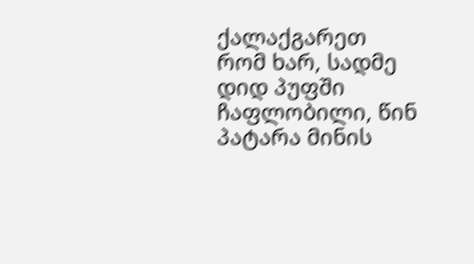ქალაქგარეთ რომ ხარ, სადმე დიდ პუფში ჩაფლობილი, წინ პატარა მინის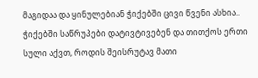მაგიდაა და ყინულებიან ჭიქებში ცივი წვენი ასხია.. ჭიქებში საწრუპები დატივტივებენ და თითქოს ერთი სული აქვთ, როდის შეისრუტავ მათი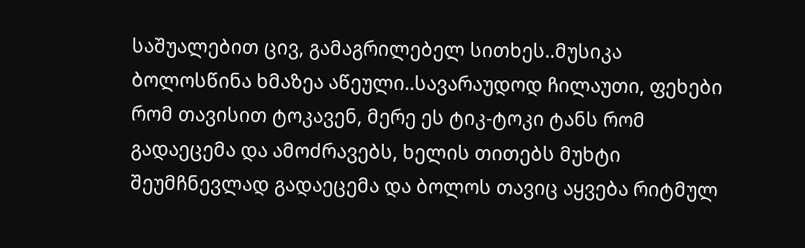საშუალებით ცივ, გამაგრილებელ სითხეს..მუსიკა ბოლოსწინა ხმაზეა აწეული..სავარაუდოდ ჩილაუთი, ფეხები რომ თავისით ტოკავენ, მერე ეს ტიკ-ტოკი ტანს რომ გადაეცემა და ამოძრავებს, ხელის თითებს მუხტი შეუმჩნევლად გადაეცემა და ბოლოს თავიც აყვება რიტმულ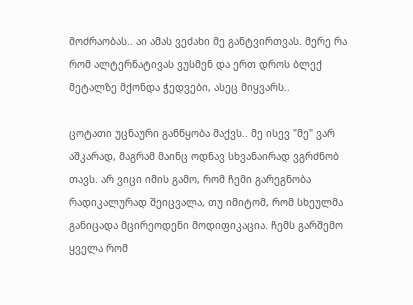მოძრაობას.. აი ამას ვეძახი მე განტვირთვას. მერე რა რომ ალტერნატივას ვუსმენ და ერთ დროს ბლექ მეტალზე მქონდა ჭედვები, ასეც მიყვარს..

ცოტათი უცნაური განწყობა მაქვს.. მე ისევ "მე" ვარ აშკარად, მაგრამ მაინც ოდნავ სხვანაირად ვგრძნობ თავს. არ ვიცი იმის გამო, რომ ჩემი გარეგნობა რადიკალურად შეიცვალა, თუ იმიტომ, რომ სხეულმა განიცადა მცირეოდენი მოდიფიკაცია. ჩემს გარშემო ყველა რომ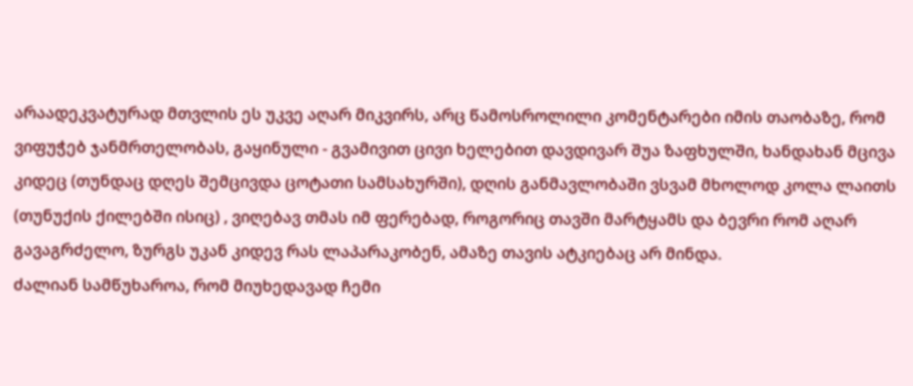არაადეკვატურად მთვლის ეს უკვე აღარ მიკვირს, არც წამოსროლილი კომენტარები იმის თაობაზე, რომ ვიფუჭებ ჯანმრთელობას, გაყინული - გვამივით ცივი ხელებით დავდივარ შუა ზაფხულში, ხანდახან მცივა კიდეც (თუნდაც დღეს შემცივდა ცოტათი სამსახურში), დღის განმავლობაში ვსვამ მხოლოდ კოლა ლაითს (თუნუქის ქილებში ისიც) , ვიღებავ თმას იმ ფერებად, როგორიც თავში მარტყამს და ბევრი რომ აღარ გავაგრძელო, ზურგს უკან კიდევ რას ლაპარაკობენ, ამაზე თავის ატკიებაც არ მინდა.
ძალიან სამწუხაროა, რომ მიუხედავად ჩემი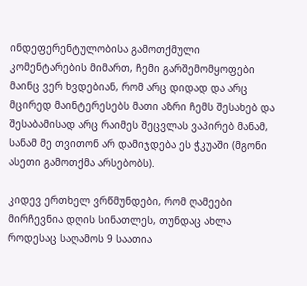ინდეფერენტულობისა გამოთქმული კომენტარების მიმართ, ჩემი გარშემომყოფები მაინც ვერ ხვდებიან, რომ არც დიდად და არც მცირედ მაინტერესებს მათი აზრი ჩემს შესახებ და შესაბამისად არც რაიმეს შეცვლას ვაპირებ მანამ, სანამ მე თვითონ არ დამიჯდება ეს ჭკუაში (მგონი ასეთი გამოთქმა არსებობს).

კიდევ ერთხელ ვრწმუნდები, რომ ღამეები მირჩევნია დღის სინათლეს, თუნდაც ახლა როდესაც საღამოს 9 საათია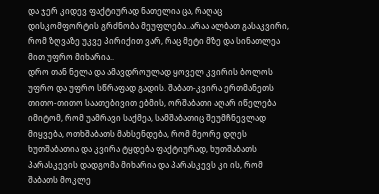და ჯერ კიდევ ფაქტიურად ნათელია ცა, რაღაც დისკომფორტის გრძნობა მეუფლება..არაა ალბათ გასაკვირი, რომ ზღვაზე უკვე პირიქით ვარ, რაც მეტი მზე და სინათლეა მით უფრო მიხარია..
დრო თან ნელა და ამავდროულად ყოველ კვირის ბოლოს უფრო და უფრო სწრაფად გადის. შაბათ-კვირა ერთმანეთს თითო-თითო საათებივით ებმის, ორშაბათი აღარ იწელება იმიტომ, რომ უამრავი საქმეა, სამშაბათიც შეუმჩნევლად მიყვება, ოთხშაბათს მახსენდება, რომ მეორე დღეს ხუთშაბათია და კვირა ტყდება ფაქტიურად, ხუთშაბათს პარასკევის დადგომა მიხარია და პარასკევს კი ის, რომ შაბათს მოკლე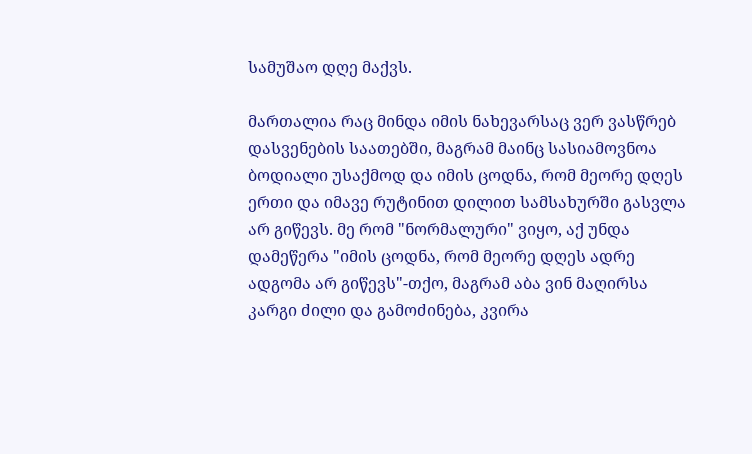სამუშაო დღე მაქვს.

მართალია რაც მინდა იმის ნახევარსაც ვერ ვასწრებ დასვენების საათებში, მაგრამ მაინც სასიამოვნოა ბოდიალი უსაქმოდ და იმის ცოდნა, რომ მეორე დღეს ერთი და იმავე რუტინით დილით სამსახურში გასვლა არ გიწევს. მე რომ "ნორმალური" ვიყო, აქ უნდა დამეწერა "იმის ცოდნა, რომ მეორე დღეს ადრე ადგომა არ გიწევს"-თქო, მაგრამ აბა ვინ მაღირსა კარგი ძილი და გამოძინება, კვირა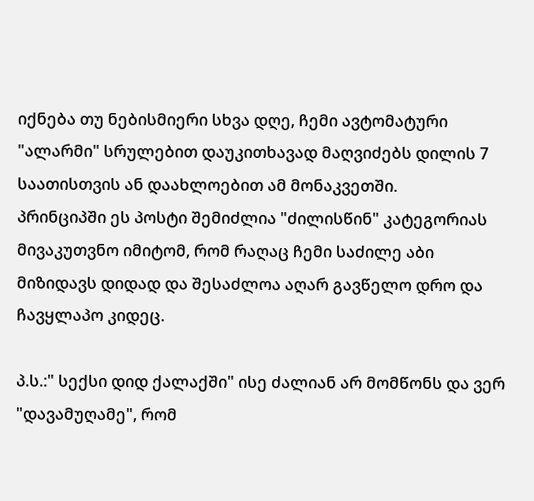იქნება თუ ნებისმიერი სხვა დღე, ჩემი ავტომატური "ალარმი" სრულებით დაუკითხავად მაღვიძებს დილის 7 საათისთვის ან დაახლოებით ამ მონაკვეთში.
პრინციპში ეს პოსტი შემიძლია "ძილისწინ" კატეგორიას მივაკუთვნო იმიტომ, რომ რაღაც ჩემი საძილე აბი მიზიდავს დიდად და შესაძლოა აღარ გავწელო დრო და ჩავყლაპო კიდეც.

პ.ს.:" სექსი დიდ ქალაქში" ისე ძალიან არ მომწონს და ვერ "დავამუღამე", რომ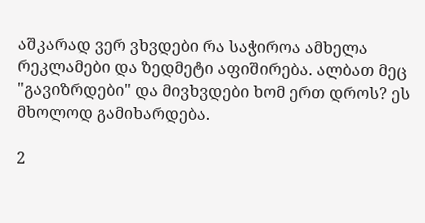აშკარად ვერ ვხვდები რა საჭიროა ამხელა რეკლამები და ზედმეტი აფიშირება. ალბათ მეც "გავიზრდები" და მივხვდები ხომ ერთ დროს? ეს მხოლოდ გამიხარდება.

2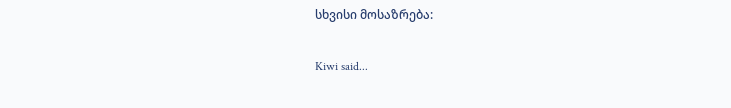სხვისი მოსაზრება:

Kiwi said...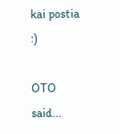kai postia :)

OTO said...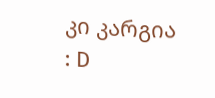კი კარგია : D